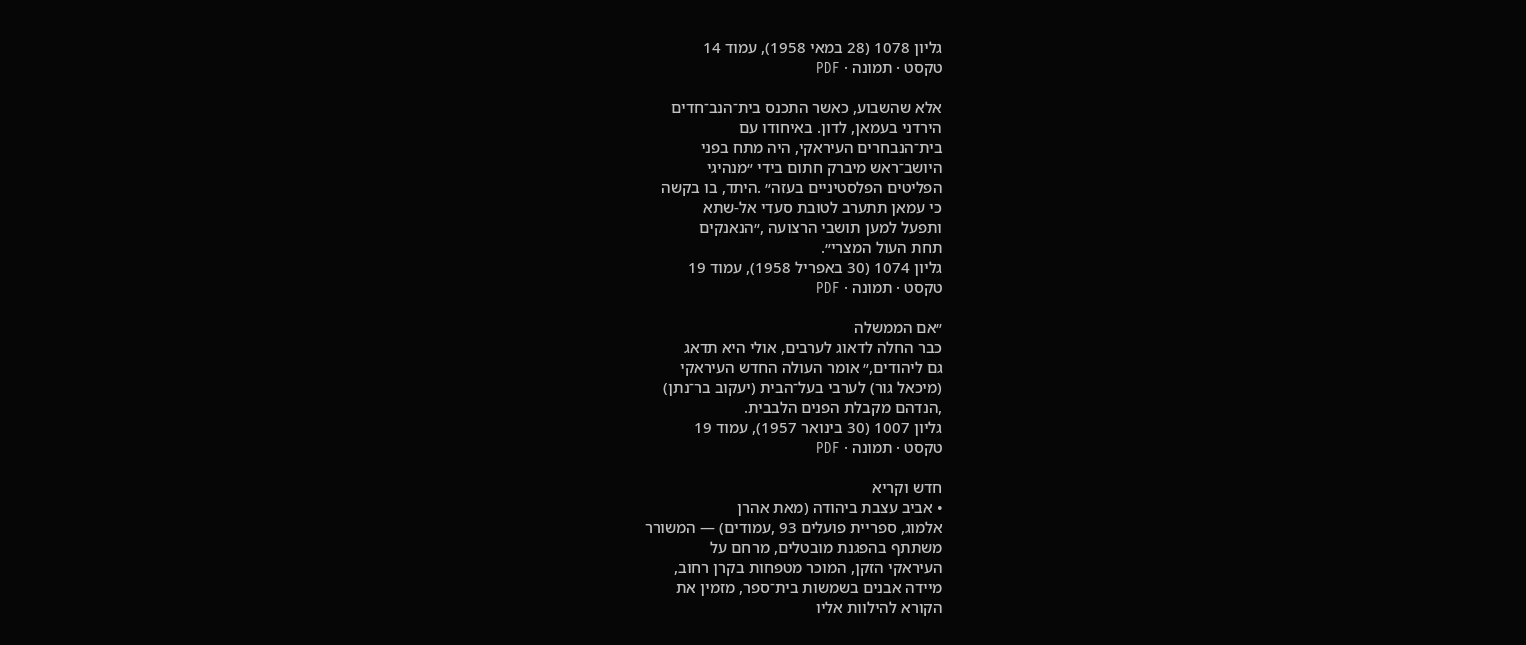גליון 1078 (28 במאי 1958), עמוד 14
טקסט · תמונה · PDF

אלא שהשבוע, כאשר התכנס בית־הנב־חדים
הירדני בעמאן, לדון. באיחודו עם
בית־הנבחרים העיראקי, היה מתח בפני
היושב־ראש מיברק חתום בידי ״מנהיגי
הפליטים הפלסטיניים בעזה״ .היתד, בו בקשה
כי עמאן תתערב לטובת סעדי אל-שתא
ותפעל למען תושבי הרצועה ,״הנאנקים
תחת העול המצרי״.
גליון 1074 (30 באפריל 1958), עמוד 19
טקסט · תמונה · PDF

״אם הממשלה
כבר החלה לדאוג לערבים, אולי היא תדאג
גם ליהודים,״ אומר העולה החדש העיראקי
(מיכאל גור) לערבי בעל־הבית (יעקוב בר־נתן)
,הנדהם מקבלת הפנים הלבבית.
גליון 1007 (30 בינואר 1957), עמוד 19
טקסט · תמונה · PDF

חדש וקריא
• אביב עצבת ביהודה (מאת אהרן
אלמוג, ספריית פועלים 93 ,עמודים) — המשורר
משתתף בהפגנת מובטלים, מרחם על
העיראקי הזקן, המוכר מטפחות בקרן רחוב,
מיידה אבנים בשמשות בית־ספר, מזמין את
הקורא להילוות אליו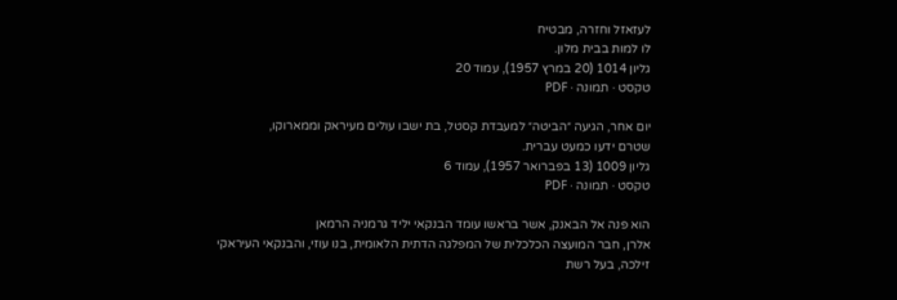לעזאזל וחזרה, מבטיח
לו למות בבית מלון.
גליון 1014 (20 במרץ 1957), עמוד 20
טקסט · תמונה · PDF

יום אחר, הגיעה ״הביטה״ למעבדת קסטל, בת ישבו עולים מעיראק וממארוקו,
שטרם ידעו כמעט עברית.
גליון 1009 (13 בפברואר 1957), עמוד 6
טקסט · תמונה · PDF

הוא פנה אל הבאנק, אשר בראשו עומד הבנקאי יליד גרמניה הרמאן
אלרן, חבר המועצה הכלכלית של המפלגה הדתית הלאומית, בנו עוזי, והבנקאי העיראקי
זילכה, בעל רשת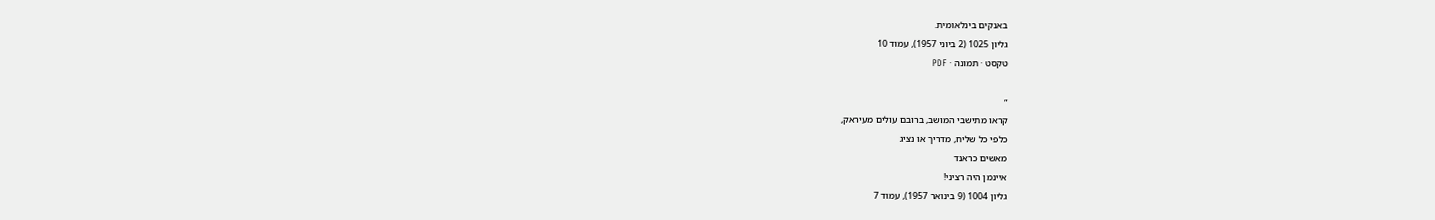באנקים בינלאומית.
גליון 1025 (2 ביוני 1957), עמוד 10
טקסט · תמונה · PDF

״
קראו מתישבי המושב, ברובם עולים מעיראק,
כלפי כל שליח, מדריך או נציג
מאשים כראנד
איינמן היה רציני!
גליון 1004 (9 בינואר 1957), עמוד 7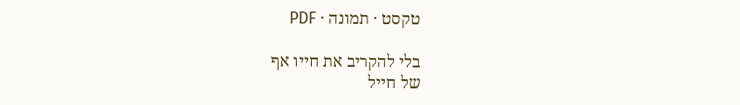טקסט · תמונה · PDF

בלי להקריב את חייו אף
של חייל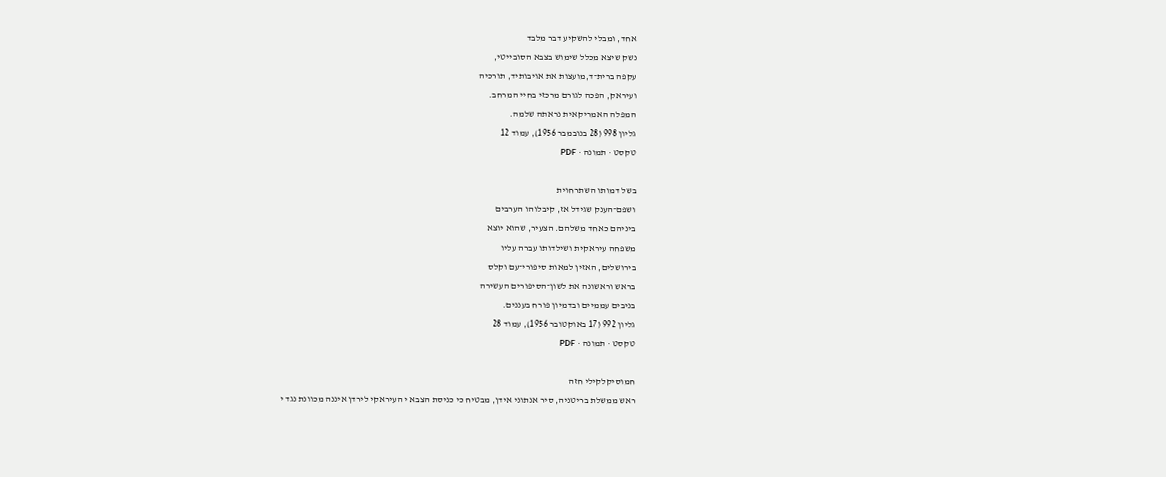אחד, ומבלי להשקיע דבר מלבד
נשק שיצא מכלל שימוש בצבא הסובייטי,
עקפה ברית־ד,מועצות את אויבותיד, תורכיה
ועיראק, הפכה לגורם מרכזי בחיי המרחב.
המפלה האמריקאית נראתה שלמה.
גליון 998 (28 בנובמבר 1956), עמוד 12
טקסט · תמונה · PDF

בשל דמותו השתרחוית
ושפם־הענק שגידל אז, קיבלוהו הערבים
ביניהם כאחד משלהם. הצעיר, שהוא יוצא
משפחה עיראקית ושילדותו עברה עליו
בירושלים, האזין למאות סיפורי־עם וקלס
בראש וראשונה את לשון־הסיפורים העשירה
בניבים עממיים ובדמיון פורח בעננים.
גליון 992 (17 באוקטובר 1956), עמוד 28
טקסט · תמונה · PDF

חמוסיקלקילי חזה
ראש ממשלת בריטניה, סיר אנתוני אידן, מבטיח כי כניסת הצבא י העיראקי לירדן איננה מכוונת נגד י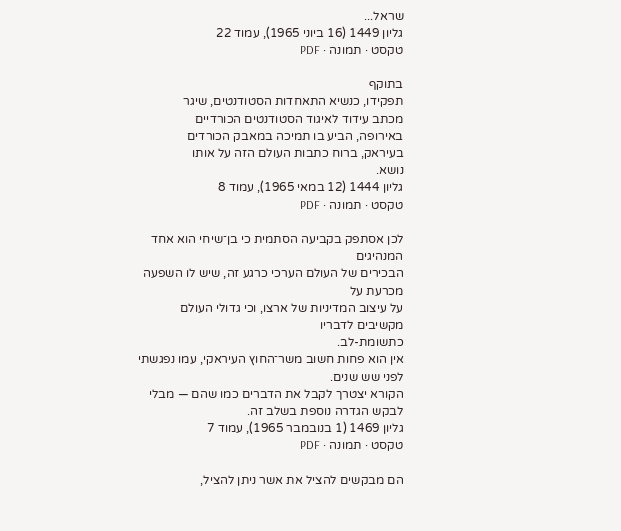שראל...
גליון 1449 (16 ביוני 1965), עמוד 22
טקסט · תמונה · PDF

בתוקף
תפקידו, כנשיא התאחדות הסטודנטים, שיגר
מכתב עידוד לאיגוד הסטודנטים הכורדיים
באירופה, הביע בו תמיכה במאבק הכורדים
בעיראק, ברוח כתבות העולם הזה על אותו
נושא.
גליון 1444 (12 במאי 1965), עמוד 8
טקסט · תמונה · PDF

לכן אסתפק בקביעה הסתמית כי בן־שיחי הוא אחד המנהיגים
הבכירים של העולם הערכי כרגע זה, שיש לו השפעה מכרעת על
על עיצוב המדיניות של ארצו, וכי גדולי העולם מקשיבים לדבריו
כתשומת-לב.
אין הוא פחות חשוב משר־החוץ העיראקי, עמו נפגשתי לפני שש שנים.
הקורא יצטרך לקבל את הדברים כמו שהם — מבלי לבקש הגדרה נוספת בשלב זה.
גליון 1469 (1 בנובמבר 1965), עמוד 7
טקסט · תמונה · PDF

הם מבקשים להציל את אשר ניתן להציל,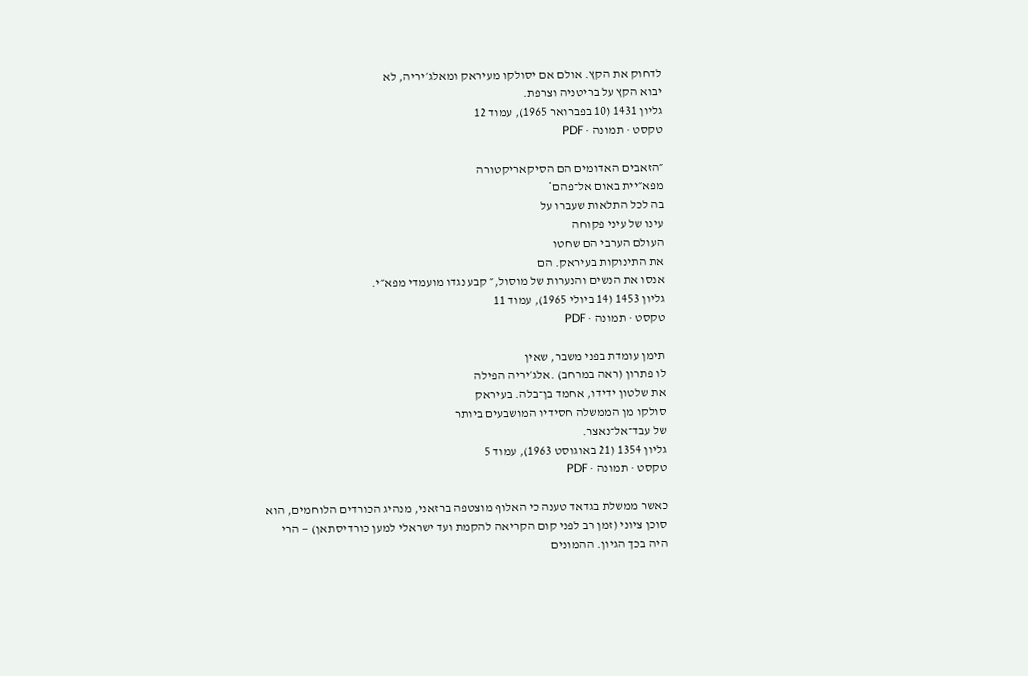לדחוק את הקץ. אולם אם יסולקו מעיראק ומאלג׳יריה, לא
יבוא הקץ על בריטניה וצרפת.
גליון 1431 (10 בפברואר 1965), עמוד 12
טקסט · תמונה · PDF

״הזאבים האדומים הם הסיקאריקטורה
מפא״יית באום אל־פהם*
בה לכל התלאות שעברו על
עינו של עיני פקוחה
העולם הערבי הם שחטו
את התינוקות בעיראק. הם
אנסו את הנשים והנערות של מוסול,״ קבע נגדו מועמדי מפא״י.
גליון 1453 (14 ביולי 1965), עמוד 11
טקסט · תמונה · PDF

תימן עומדת בפני משבר, שאין
לו פתרון (ראה במרחב) .אלג׳יריה הפילה
את שלטון ידידו, אחמד בן־בלה. בעיראק
סולקו מן הממשלה חסידיו המושבעים ביותר
של עבד־אל־נאצר.
גליון 1354 (21 באוגוסט 1963), עמוד 5
טקסט · תמונה · PDF

כאשר ממשלת בגדאד טענה כי האלוף מוצטפה ברזאני, מנהיג הכורדים הלוחמים, הוא
סוכן ציוני (זמן רב לפני קום הקריאה להקמת ועד ישראלי למען כורדיסתאן) — הרי
היה בכך הגיון. ההמונים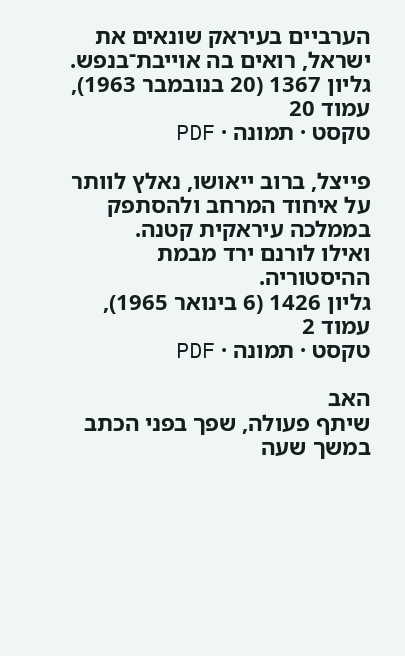הערביים בעיראק שונאים את ישראל, רואים בה אוייבת־בנפש.
גליון 1367 (20 בנובמבר 1963), עמוד 20
טקסט · תמונה · PDF

פייצל, ברוב ייאושו, נאלץ לוותר על איחוד המרחב ולהסתפק בממלכה עיראקית קטנה.
ואילו לורנם ירד מבמת ההיסטוריה.
גליון 1426 (6 בינואר 1965), עמוד 2
טקסט · תמונה · PDF

האב
שיתף פעולה, שפך בפני הכתב במשך שעה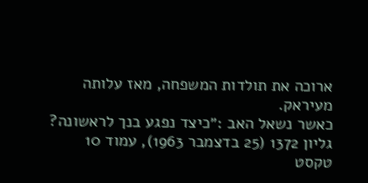ארוכה את תולדות המשפחה, מאז עלותה
מעיראק.
כאשר נשאל האב :״כיצד נפגע בנך לראשונה?
גליון 1372 (25 בדצמבר 1963), עמוד 10
טקסט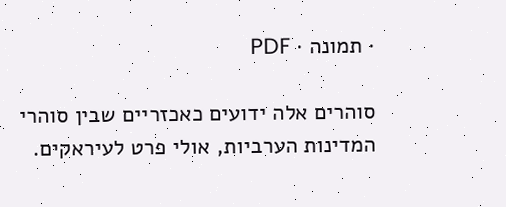· תמונה · PDF

סוהרים אלה ידועים כאכזריים שבין סוהרי
המדינות הערביות, אולי פרט לעיראקים.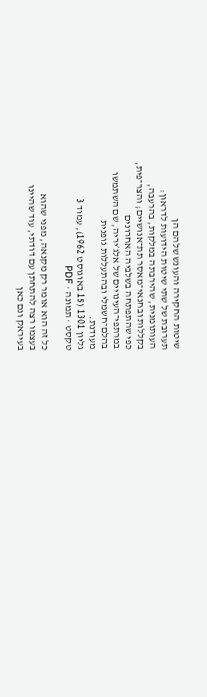שיטות החקירה והעונש שלהם הן
תערובת של שתי שיטות הידועות לדראון:
העותומנית, שהירבתה במלקות, בהרעבה,
בקללות ובחנאי־מאסר תת־אנושיים; והצר־פית,
כפי שהתפתחה בשלביה האחרונים
במרתפי־העינויים של אלג׳יריה, שם השתמשו
בהלם־חשמלי ובהתעללות גופנית
מעודנת.
גליון 1301 (15 באוגוסט 1962), עמוד 3
טקסט · תמונה · PDF

כל זה הוא אומר רק מקנאה, מפני שהוא
בעצמו רצה להתחתן עם דודתי, עוד שהיינו
בעיראק ונם כאן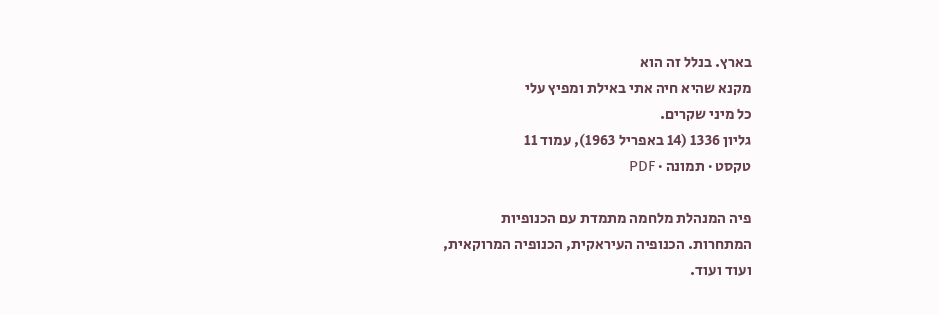בארץ. בנלל זה הוא
מקנא שהיא חיה אתי באילת ומפיץ עלי
כל מיני שקרים.
גליון 1336 (14 באפריל 1963), עמוד 11
טקסט · תמונה · PDF

פיה המנהלת מלחמה מתמדת עם הכנופיות
המתחרות. הכנופיה העיראקית, הכנופיה המרוקאית,
ועוד ועוד.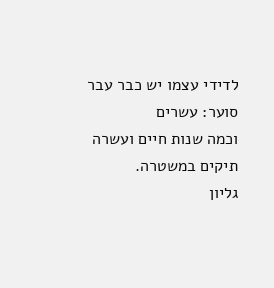לדידי עצמו יש כבר עבר סוער: עשרים
וכמה שנות חיים ועשרה תיקים במשטרה.
גליון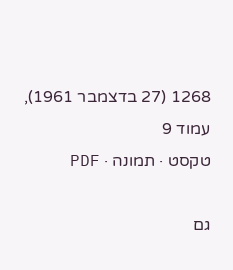1268 (27 בדצמבר 1961), עמוד 9
טקסט · תמונה · PDF

גם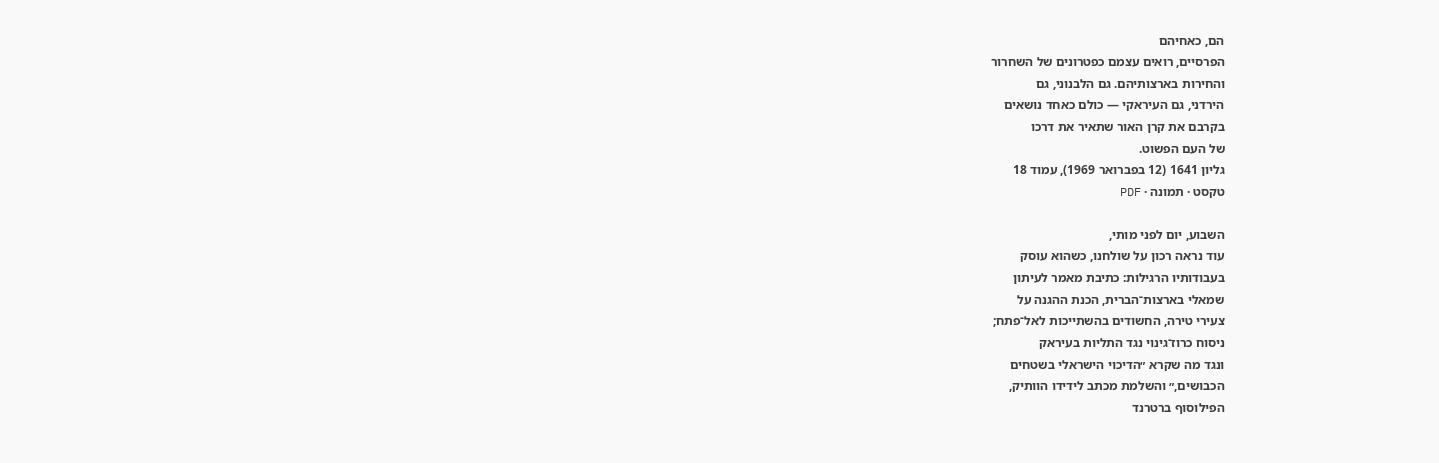הם, כאחיהם
הפרסיים, רואים עצמם כפטרונים של השחרור
והחירות בארצותיהם. גם הלבנוני, גם
הירדני, גם העיראקי — כולם כאחד נושאים
בקרבם את קרן האור שתאיר את דרכו
של העם הפשוט.
גליון 1641 (12 בפברואר 1969), עמוד 18
טקסט · תמונה · PDF

השבוע, יום לפני מותי,
עוד נראה רכון על שולחנו, כשהוא עוסק
בעבודותיו הרגילות: כתיבת מאמר לעיתון
שמאלי בארצות־הברית, הכנת ההגנה על
צעירי טירה, החשודים בהשתייכות לאל־פתח;
ניסוח כרוז־גינוי נגד התליות בעיראק
ונגד מה שקרא ״הדיכוי הישראלי בשטחים
הכבושים,״ והשלמת מכתב לידידו הוותיק,
הפילוסוף ברטרנד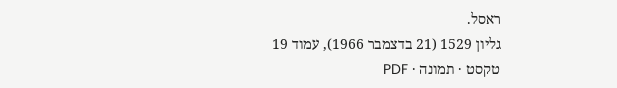ראסל.
גליון 1529 (21 בדצמבר 1966), עמוד 19
טקסט · תמונה · PDF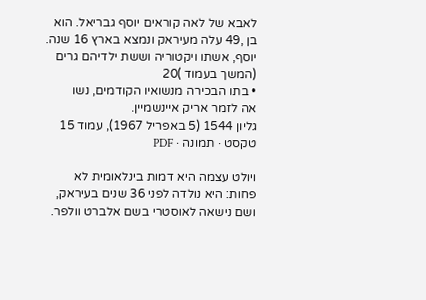לאבא של לאה קוראים יוסף גבריאל. הוא
בן ,49 עלה מעיראק ונמצא בארץ 16 שנה.
יוסף, אשתו ויקטוריה וששת ילדיהם גרים
(המשך בעמוד )20
• בתו הבכירה מנשואיו הקודמים, נשו
אה לזמר אריק איינשמיין.
גליון 1544 (5 באפריל 1967), עמוד 15
טקסט · תמונה · PDF

ויולט עצמה היא דמות בינלאומית לא
פחות: היא נולדה לפני 36 שנים בעיראק,
ושם נישאה לאוסטרי בשם אלברט וולפר.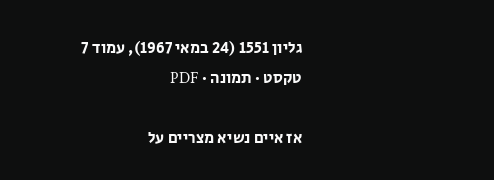גליון 1551 (24 במאי 1967), עמוד 7
טקסט · תמונה · PDF

אז איים נשיא מצריים על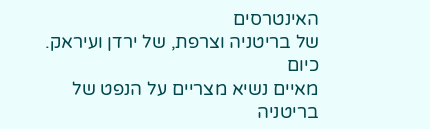האינטרסים
של בריטניה וצרפת, של ירדן ועיראק. כיום
מאיים נשיא מצריים על הנפט של בריטניה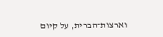וארצות־הברית, על קיום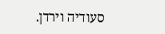סעודיה וירדן.